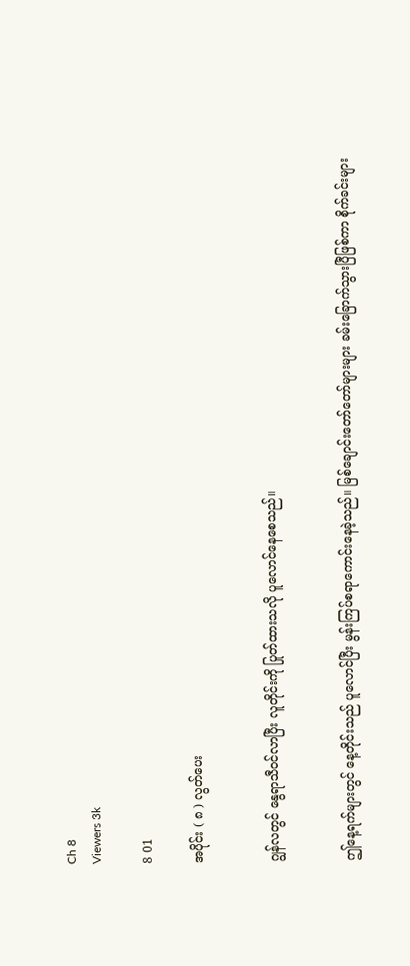Ch 8
Viewers 3k

8 01

အပိုင်း ( ၈ ) လွတ်ပေး


ဂျွန်လတွင် နွေရာသီဝင်လာပြီး လူတိုင်းကို ပြုတ်ထားသလို ပူလောင်နေစေသည်။


ဤနေ့ရက်များတွင် နေ့တိုင်းသည် ပူလောင်ပြီး မွန်းကြပ်စရာကောင်းနေခဲ့သည်။ မြစ်ချောင်းတော်တော်များများ ခမ်းခြောက်သွားပြီဖြစ်ကာ စိုက်ခင်းများ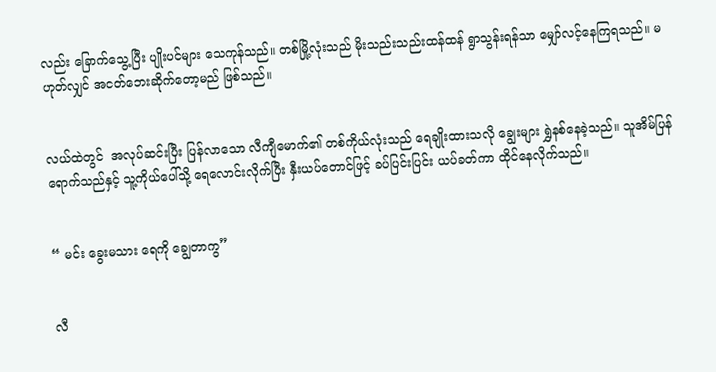လည်း ခြောက်သွေ့ပြီး ပျိုးပင်များ သေကုန်သည်။ တစ်မြို့လုံးသည် မိုးသည်းသည်းထန်ထန် ရွာသွန်းရန်သာ မျှော်လင့်နေကြရသည်။ မဟုတ်လျှင် အငတ်ဘေးဆိုက်တော့မည် ဖြစ်သည်။


လယ်ထဲတွင်  အလုပ်ဆင်းပြီး ပြန်လာသော လီကျီမောက်၏ တစ်ကိုယ်လုံးသည် ရေချိုးထားသလို ချွေးများ ရွှဲနစ်နေခဲ့သည်။ သူအိမ်ပြန်ရောက်သည်နှင့် သူ့ကိုယ်ပေါ်သို့ ရေလောင်းလိုက်ပြီး နှီးယပ်တောင်ဖြင့် ခပ်ပြင်းပြင်း ယပ်ခတ်ကာ ထိုင်နေလိုက်သည်။


“ မင်း ခွေးမသား ရေကို ချွေတာကွ”


လီ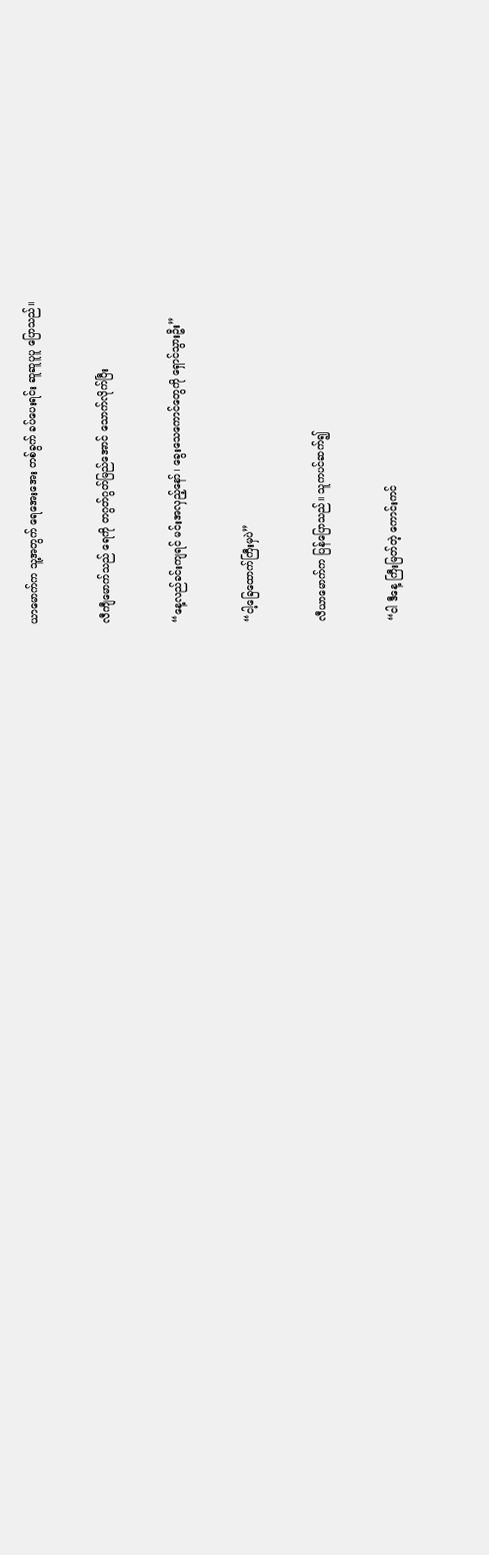ယာမောက်က သူ့အတွက် ရေအေးအေး တစ်ခွက် ခပ်ပေးရင်း ဆူဆူပူပူ ပြောသည်။


လီကျီမောက်သည် ရေကို တဂွတ်ဂွတ်မြည်အောင် သောက်လိုက်ပြီး


“နေ့လည်ခင်းကျရင် မင်းအလှည့်နော်၊ ခွေးသေကောင်တွေကို ရှောင်သွားဦး”


“ငါ့ခြေထောက်ကြီးမှပဲ”


လီယာမောက်က ပြန်ပြောသည်။ သူကပင်ဆက်၍


“ငါ ဒီနေ့ ကြီးမြတ်တဲ့ ကောင်းကင်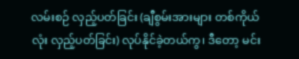လမ်းစဉ် လှည့်ပတ်ခြင်း (ချီစွမ်းအားများ တစ်ကိုယ်လုံး လှည့်ပတ်ခြင်း) လုပ်နိုင်ခဲ့တယ်ကွ၊ ဒီတော့ မင်း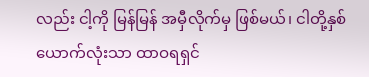လည်း ငါ့ကို မြန်မြန် အမှီလိုက်မှ ဖြစ်မယ်၊ ငါတို့နှစ်ယောက်လုံးသာ ထာဝရရှင်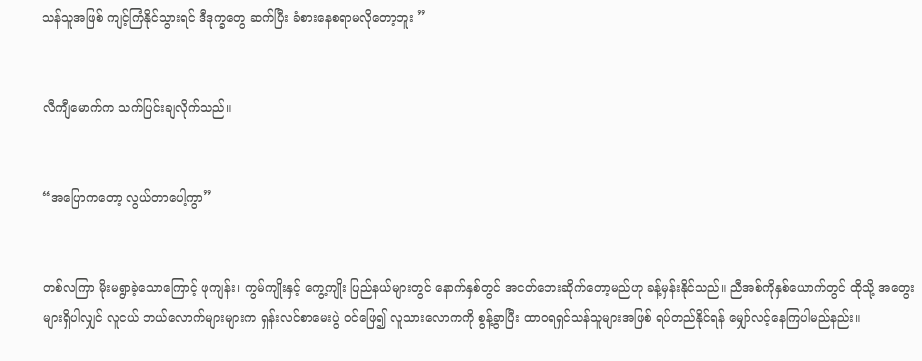သန်သူအဖြစ် ကျင့်ကြံနိုင်သွားရင် ဒီဒုက္ခတွေ ဆက်ပြီး ခံစားနေစရာမလိုတော့ဘူး ”


လီကျီမောက်က သက်ပြင်းချလိုက်သည်။


“အပြောကတော့ လွယ်တာပေါ့ကွာ”


တစ်လကြာ မိုးမရွာခဲ့သောကြောင့် ဖုကျန်း၊ ကွမ်ကျိုးနှင့် ကွေ့ကျိုး ပြည်နယ်များတွင် နောက်နှစ်တွင် အငတ်ဘေးဆိုက်တော့မည်ဟု ခန့်မှန်းနိုင်သည်။ ညီအစ်ကိုနှစ်ယောက်တွင် ထိုသို့ အတွေးများရှိပါလျှင် လူငယ် ဘယ်လောက်များများက ရှန်းလင်စာမေးပွဲ ဝင်ဖြေ၍ လူသားလောကကို စွန့်ခွာပြီး ထာဝရရှင်သန်သူများအဖြစ် ရပ်တည်နိုင်ရန် မျှော်လင့်နေကြပါမည်နည်း။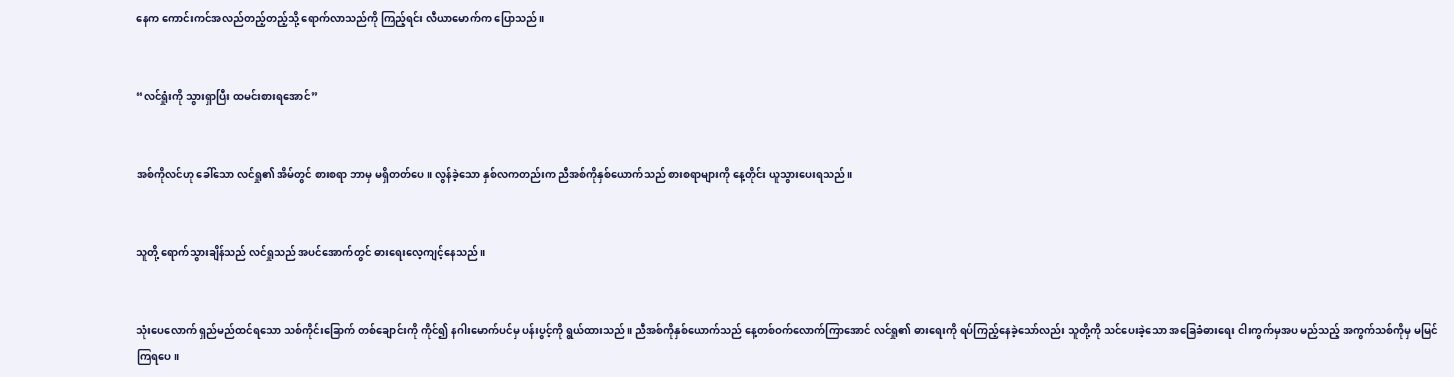နေက ကောင်းကင်အလည်တည့်တည့်သို့ ရောက်လာသည်ကို ကြည့်ရင်း လီယာမောက်က ပြောသည်။


“လင်ရှုံးကို သွားရှာပြီး ထမင်းစားရအောင်”


အစ်ကိုလင်ဟု ခေါ်သော လင်ရှု၏ အိမ်တွင် စားစရာ ဘာမှ မရှိတတ်ပေ။ လွန်ခဲ့သော နှစ်လကတည်းက ညီအစ်ကိုနှစ်ယောက်သည် စားစရာများကို နေ့တိုင်း ယူသွားပေးရသည်။


သူတို့ ရောက်သွားချိန်သည် လင်ရှုသည် အပင်အောက်တွင် ဓားရေးလေ့ကျင့်နေသည်။


သုံးပေလောက် ရှည်မည်ထင်ရသော သစ်ကိုင်းခြောက် တစ်ချောင်းကို ကိုင်၍ နဂါးမောက်ပင်မှ ပန်းပွင့်ကို ရွယ်ထားသည်။ ညီအစ်ကိုနှစ်ယောက်သည် နေ့တစ်ဝက်လောက်ကြာအောင် လင်ရှု၏ ဓားရေးကို ရပ်ကြည့်နေခဲ့သော်လည်း သူတို့ကို သင်ပေးခဲ့သော အခြေခံဓားရေး ငါးကွက်မှအပ မည်သည့် အကွက်သစ်ကိုမှ မမြင်ကြရပေ။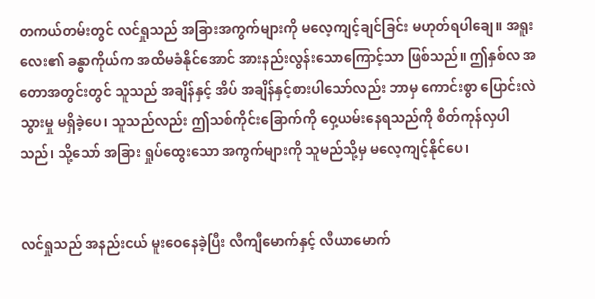တကယ်တမ်းတွင် လင်ရှုသည် အခြားအကွက်များကို မလေ့ကျင့်ချင်ခြင်း မဟုတ်ရပါချေ။ အရူးလေး၏ ခန္ဓာကိုယ်က အထိမခံနိုင်အောင် အားနည်းလွန်းသောကြောင့်သာ ဖြစ်သည်။ ဤနှစ်လ အတောအတွင်းတွင် သူသည် အချိန်နှင့် အိပ် အချိန်နှင့်စားပါသော်လည်း ဘာမှ ကောင်းစွာ ပြောင်းလဲသွားမှု မရှိခဲ့ပေ၊ သူသည်လည်း ဤသစ်ကိုင်းခြောက်ကို ဝှေ့ယမ်းနေရသည်ကို စိတ်ကုန်လှပါသည်၊ သို့သော် အခြား ရှုပ်ထွေးသော အကွက်များကို သူမည်သို့မှ မလေ့ကျင့်နိုင်ပေ၊


လင်ရှုသည် အနည်းငယ် မူးဝေနေခဲ့ပြီး လီကျီမောက်နှင့် လီယာမောက်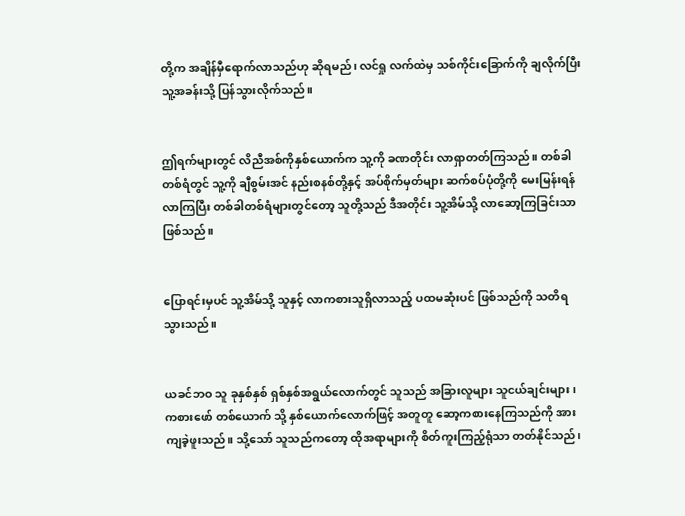တို့က အချိန်မှီရောက်လာသည်ဟု ဆိုရမည်၊ လင်ရှု လက်ထဲမှ သစ်ကိုင်းခြောက်ကို ချလိုက်ပြီး သူ့အခန်းသို့ ပြန်သွားလိုက်သည်။


ဤရက်များတွင် လိညီအစ်ကိုနှစ်ယောက်က သူ့ကို ခဏတိုင်း လာရှာတတ်ကြသည်။ တစ်ခါတစ်ရံတွင် သူ့ကို ချီစွမ်းအင် နည်းစနစ်တို့နှင့် အပ်စိုက်မှတ်များ ဆက်စပ်ပုံတို့ကို မေးမြန်းရန် လာကြပြီး တစ်ခါတစ်ရံများတွင်တော့ သူတို့သည် ဒီအတိုင်း သူ့အိမ်သို့ လာဆော့ကြခြင်းသာ ဖြစ်သည်။


ပြောရင်းမှပင် သူ့အိမ်သို့ သူနှင့် လာကစားသူရှိလာသည့် ပထမဆုံးပင် ဖြစ်သည်ကို သတိရသွားသည်။


ယခင်ဘဝ သူ ခုနှစ်နှစ် ရှစ်နှစ်အရွယ်လောက်တွင် သူသည် အခြားလူများ သူငယ်ချင်းများ၊ ကစားဖော် တစ်ယောက် သို့ နှစ်ယောက်လောက်ဖြင့် အတူတူ ဆော့ကစားနေကြသည်ကို အားကျခဲ့ဖူးသည်။ သို့သော် သူသည်ကတော့ ထိုအရာများကို စိတ်ကူးကြည့်ရုံသာ တတ်နိုင်သည်၊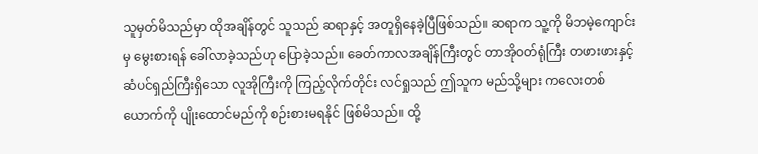သူမှတ်မိသည်မှာ ထိုအချိန်တွင် သူသည် ဆရာနှင့် အတူရှိနေခဲ့ပြီဖြစ်သည်။ ဆရာက သူ့ကို မိဘမဲ့ကျောင်းမှ မွေးစားရန် ခေါ်လာခဲ့သည်ဟု ပြောခဲ့သည်။ ခေတ်ကာလအချိန်ကြီးတွင် တာအိုဝတ်ရုံကြီး တဖားဖားနှင့် ဆံပင်ရှည်ကြီးရှိသော လူအိုကြီးကို ကြည့်လိုက်တိုင်း လင်ရှုသည် ဤသူက မည်သို့များ ကလေးတစ်ယောက်ကို ပျိုးထောင်မည်ကို စဉ်းစားမရနိုင် ဖြစ်မိသည်။ ထို့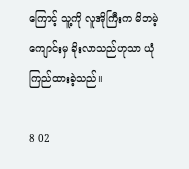ကြောင့် သူ့ကို လူအိုကြီးက မိဘမဲ့ကျောင်းမှ ခိုးလာသည်ဟုသာ ယုံကြည်ထားခဲ့သည်။

8 02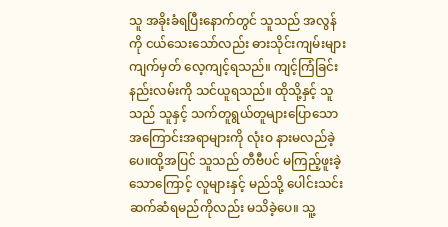သူ အခိုးခံရပြီးနောက်တွင် သူသည် အလွန်ကို ငယ်သေးသော်လည်း ဓားသိုင်းကျမ်းများ ကျက်မှတ် လေ့ကျင့်ရသည်။ ကျင့်ကြံခြင်းနည်းလမ်းကို သင်ယူရသည်။ ထိုသို့နှင့် သူသည် သူနှင့် သက်တူရွယ်တူများပြောသော အကြောင်းအရာများကို လုံးဝ နားမလည်ခဲ့ပေ။ထို့အပြင် သူသည် တီဗီပင် မကြည့်ဖူးခဲ့သောကြောင့် လူများနှင့် မည်သို့ ပေါင်းသင်းဆက်ဆံရမည်ကိုလည်း မသိခဲ့ပေ။ သူ့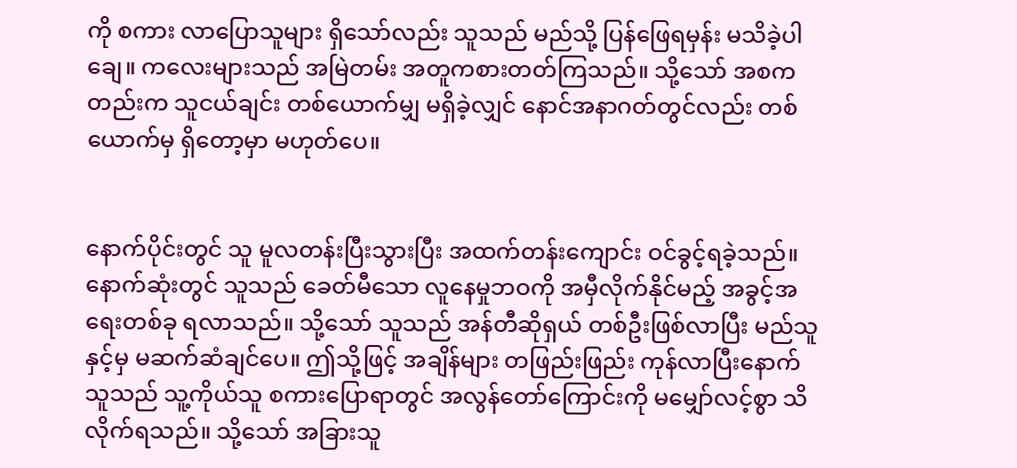ကို စကား လာပြောသူများ ရှိသော်လည်း သူသည် မည်သို့ ပြန်ဖြေရမှန်း မသိခဲ့ပါချေ။ ကလေးများသည် အမြဲတမ်း အတူကစားတတ်ကြသည်။ သို့သော် အစကတည်းက သူငယ်ချင်း တစ်ယောက်မျှ မရှိခဲ့လျှင် နောင်အနာဂတ်တွင်လည်း တစ်ယောက်မှ ရှိတော့မှာ မဟုတ်ပေ။


နောက်ပိုင်းတွင် သူ မူလတန်းပြီးသွားပြီး အထက်တန်းကျောင်း ဝင်ခွင့်ရခဲ့သည်။ နောက်ဆုံးတွင် သူသည် ခေတ်မီသော လူနေမှုဘဝကို အမှီလိုက်နိုင်မည့် အခွင့်အရေးတစ်ခု ရလာသည်။ သို့သော် သူသည် အန်တီဆိုရှယ် တစ်ဦးဖြစ်လာပြီး မည်သူနှင့်မှ မဆက်ဆံချင်ပေ။ ဤသို့ဖြင့် အချိန်များ တဖြည်းဖြည်း ကုန်လာပြီးနောက် သူသည် သူ့ကိုယ်သူ စကားပြောရာတွင် အလွန်တော်ကြောင်းကို မမျှော်လင့်စွာ သိလိုက်ရသည်။ သို့သော် အခြားသူ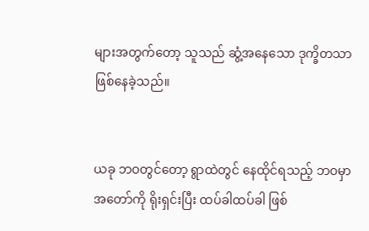များအတွက်တော့ သူသည် ဆွံ့အနေသော ဒုက္ခိတသာ ဖြစ်နေခဲ့သည်။


ယခု ဘဝတွင်တော့ ရွာထဲတွင် နေထိုင်ရသည့် ဘဝမှာ အတော်ကို ရိုးရှင်းပြီး ထပ်ခါထပ်ခါ ဖြစ်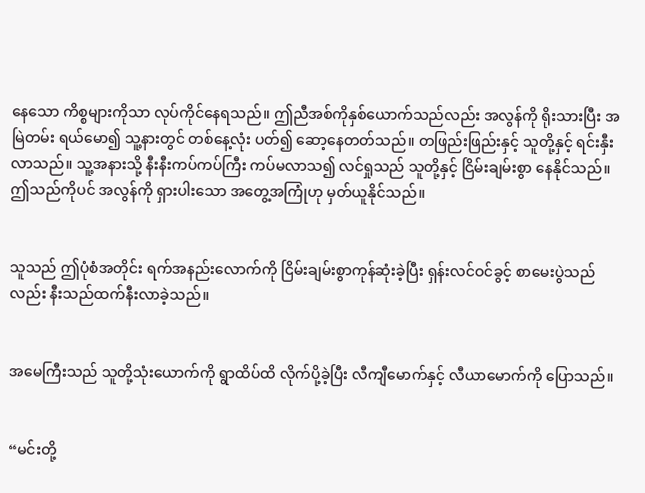နေသော ကိစ္စများကိုသာ လုပ်ကိုင်နေရသည်။ ဤညီအစ်ကိုနှစ်ယောက်သည်လည်း အလွန်ကို ရိုးသားပြီး အမြဲတမ်း ရယ်မော၍ သူ့နားတွင် တစ်နေ့လုံး ပတ်၍ ဆော့နေတတ်သည်။ တဖြည်းဖြည်းနှင့် သူတို့နှင့် ရင်းနှီးလာသည်။ သူ့အနားသို့ နီးနီးကပ်ကပ်ကြီး ကပ်မလာသ၍ လင်ရှုသည် သူတို့နှင့် ငြိမ်းချမ်းစွာ နေနိုင်သည်။ ဤသည်ကိုပင် အလွန်ကို ရှားပါးသော အတွေ့အကြုံဟု မှတ်ယူနိုင်သည်။


သူသည် ဤပုံစံအတိုင်း ရက်အနည်းလောက်ကို ငြိမ်းချမ်းစွာကုန်ဆုံးခဲ့ပြီး ရှန်းလင်ဝင်ခွင့် စာမေးပွဲသည်လည်း နီးသည်ထက်နီးလာခဲ့သည်။


အမေကြီးသည် သူတို့သုံးယောက်ကို ရွာထိပ်ထိ လိုက်ပို့ခဲ့ပြီး လီကျီမောက်နှင့် လီယာမောက်ကို ပြောသည်။


“မင်းတို့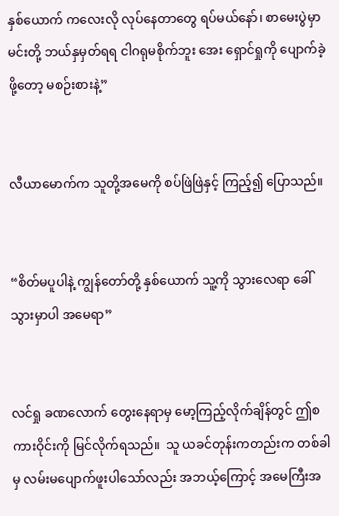နှစ်ယောက် ကလေးလို လုပ်နေတာတွေ ရပ်မယ်နော်၊ စာမေးပွဲမှာ မင်းတို့ ဘယ်နှမှတ်ရရ ငါဂရုမစိုက်ဘူး အေး ရှောင်ရှုကို ပျောက်ခဲ့ဖို့တော့ မစဉ်းစားနဲ့”


လီယာမောက်က သူတို့အမေကို စပ်ဖြဲဖြဲနှင့် ကြည့်၍ ပြောသည်။


“စိတ်မပူပါနဲ့ ကျွန်တော်တို့ နှစ်ယောက် သူ့ကို သွားလေရာ ခေါ်သွားမှာပါ အမေရာ”


လင်ရှု ခဏလောက် တွေးနေရာမှ မော့ကြည့်လိုက်ချိန်တွင် ဤစကားဝိုင်းကို မြင်လိုက်ရသည်။  သူ ယခင်တုန်းကတည်းက တစ်ခါမှ လမ်းမပျောက်ဖူးပါသော်လည်း အဘယ့်ကြောင့် အမေကြီးအ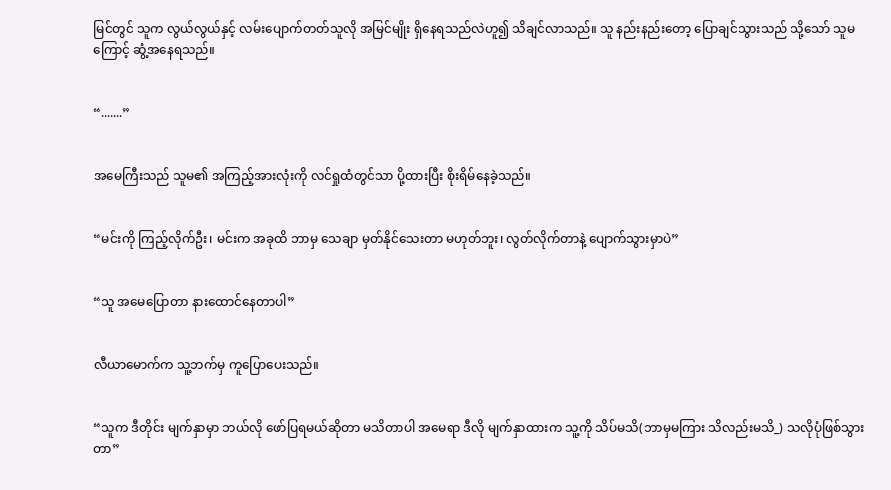မြင်တွင် သူက လွယ်လွယ်နှင့် လမ်းပျောက်တတ်သူလို အမြင်မျိုး ရှိနေရသည်လဲဟူ၍ သိချင်လာသည်။ သူ နည်းနည်းတော့ ပြောချင်သွားသည် သို့သော် သူမကြောင့် ဆွံ့အနေရသည်။


“.......”


အမေကြီးသည် သူမ၏ အကြည့်အားလုံးကို လင်ရှုထံတွင်သာ ပို့ထားပြီး စိုးရိမ်နေခဲ့သည်။


“မင်းကို ကြည့်လိုက်ဦး၊ မင်းက အခုထိ ဘာမှ သေချာ မှတ်နိုင်သေးတာ မဟုတ်ဘူး၊ လွတ်လိုက်တာနဲ့ ပျောက်သွားမှာပဲ”


“သူ အမေပြောတာ နားထောင်နေတာပါ”


လီယာမောက်က သူ့ဘက်မှ ကူပြောပေးသည်။


“သူက ဒီတိုင်း မျက်နှာမှာ ဘယ်လို ဖော်ပြရမယ်ဆိုတာ မသိတာပါ အမေရာ ဒီလို မျက်နှာထားက သူ့ကို သိပ်မသိ(ဘာမှမကြား သိလည်းမသိ_) သလိုပုံဖြစ်သွားတာ”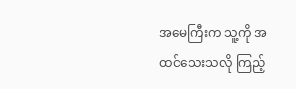အမေကြီးက သူ့ကို အထင်သေးသလို ကြည့်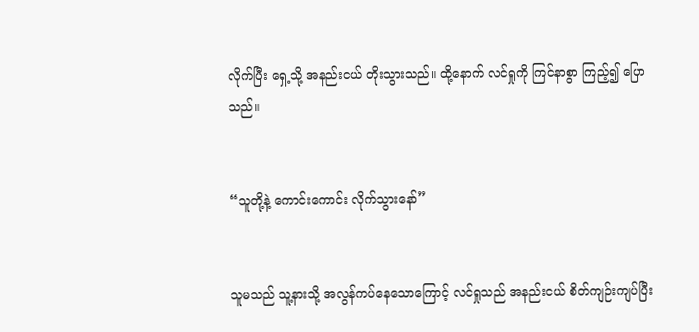လိုက်ပြီး ရှေ့သို့ အနည်းငယ် တိုးသွားသည်။ ထို့နောက် လင်ရှုကို ကြင်နာစွာ ကြည့်၍ ပြောသည်။


“သူတို့နဲ့ ကောင်းကောင်း လိုက်သွားနော်”


သူမသည် သူ့နားသို့ အလွန်ကပ်နေသောကြောင့် လင်ရှုသည် အနည်းငယ် စိတ်ကျဉ်းကျပ်ပြီး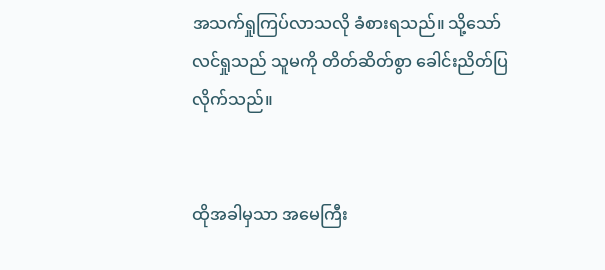အသက်ရှုကြပ်လာသလို ခံစားရသည်။ သို့သော် လင်ရှုသည် သူမကို တိတ်ဆိတ်စွာ ခေါင်းညိတ်ပြလိုက်သည်။


ထိုအခါမှသာ အမေကြီး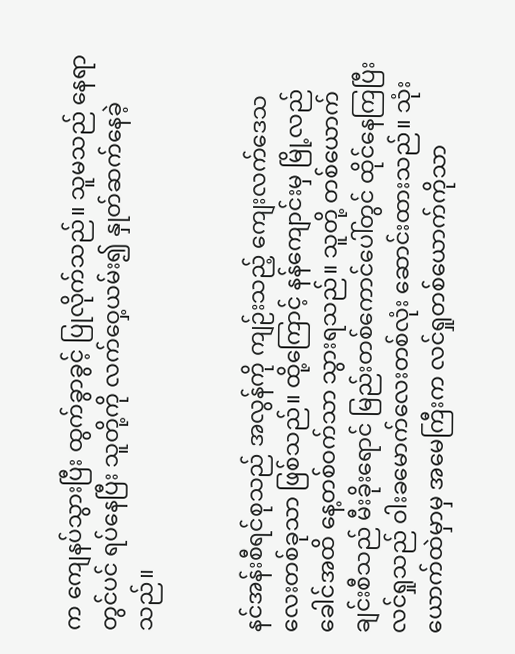က ကျေနပ်သွားပြီး ထွက်ခွာခွင့် ပြုလိုက်သည်။ သူမသည် နေရာတွင်ပင် ရပ်နေပြီး သူတို့ကို လက်ဝှေ့ယမ်း၍ နှုတ်ဆက်နေခဲ့သည်။


နင်အန်းစီရင်စုသည် အလွန်ကို ကျဉ်းသည့် ကျေးလက်ဒေသလေးတစ်ခုသာ ဖြစ်သည်။ ထို့ကြောင့် နန်ကျောင်းမှ မြို့လည်ခေါင်အထိ နေ့တစ်ဝက်သာ သွားရသည်။ သူတို့ တစ်ယောက်ချင်းစီသည် မီးခိုးရောင် မြည်းတစ်ကောင်ပေါ်တွင် ထိုင်နေကြပြီး လင်ရှုသည် ဝါးခမောက်လေးတစ်လုံး ဆောင်းထားသည်။ သုံးယောက်ထဲမှာမှ အမေကြီးက လင်ရှုတစ်ယောက်ကိုသာ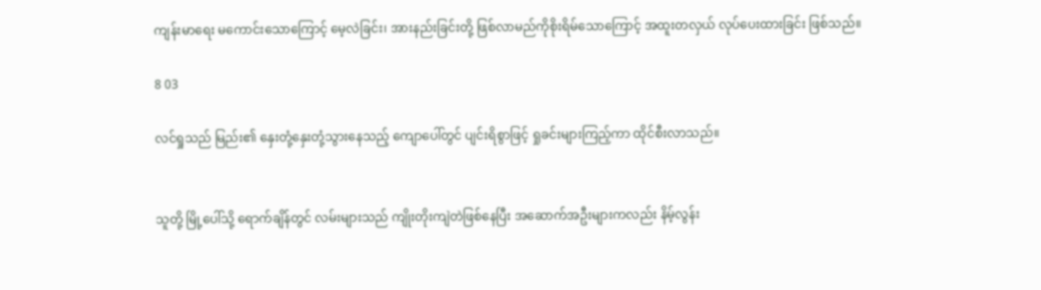ကျန်းမာရေး မကောင်းသောကြောင့် မေ့လဲခြင်း၊ အားနည်းခြင်းတို့ ဖြစ်လာမည်ကိုစိုးရိမ်သောကြောင့် အထူးတလှယ် လုပ်ပေးထားခြင်း ဖြစ်သည်။

8 03

လင်ရှုသည် မြည်း၏ နှေးတုံ့နှေးတုံ့သွားနေသည့် ကျောပေါ်တွင် ပျင်းရိစွာဖြင့် ရှုခင်းများကြည့်ကာ ထိုင်စီးလာသည်။


သူတို့ မြို့ပေါ်သို့ ရောက်ချိန်တွင် လမ်းများသည် ကျိုးတိုးကျဲတဲဖြစ်နေပြီး အဆောက်အဦးများကလည်း နိမ့်လွန်း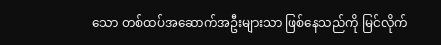သော တစ်ထပ်အဆောက်အဦးများသာ ဖြစ်နေသည်ကို မြင်လိုက်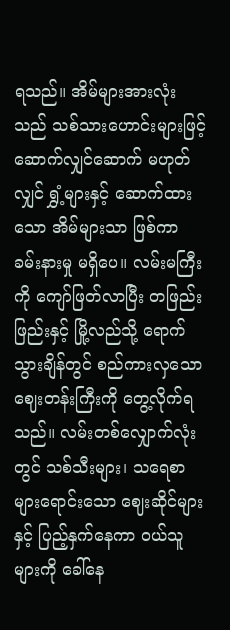ရသည်။ အိမ်များအားလုံးသည် သစ်သားဟောင်းများဖြင့် ဆောက်လျှင်ဆောက် မဟုတ်လျှင် ရွှံ့များနှင့် ဆောက်ထားသော အိမ်များသာ ဖြစ်ကာ ခမ်းနားမှု မရှိပေ။ လမ်းမကြီးကို ကျော်ဖြတ်လာပြီး တဖြည်းဖြည်းနှင့် မြို့လည်သို့ ရောက်သွားချိန်တွင် စည်ကားလှသော ဈေးတန်းကြီးကို တွေ့လိုက်ရသည်။ လမ်းတစ်လျှောက်လုံးတွင် သစ်သီးများ၊ သရေစာများရောင်းသော ဈေးဆိုင်များနှင့် ပြည့်နှက်နေကာ ဝယ်သူများကို ခေါ်နေ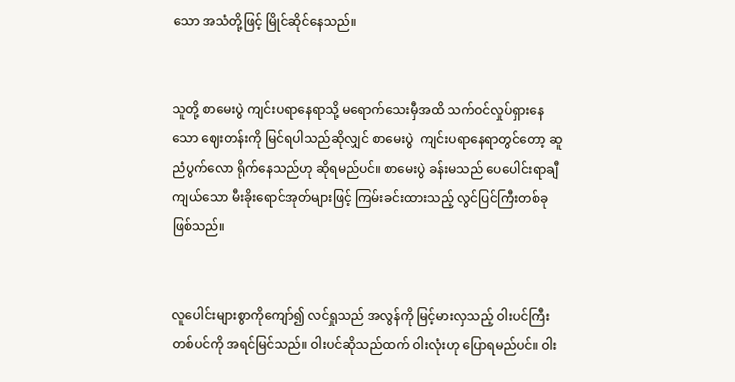သော အသံတို့ဖြင့် မြိုင်ဆိုင်နေသည်။


သူတို့ စာမေးပွဲ ကျင်းပရာနေရာသို့ မရောက်သေးမှီအထိ သက်ဝင်လှုပ်ရှားနေသော ဈေးတန်းကို မြင်ရပါသည်ဆိုလျှင် စာမေးပွဲ  ကျင်းပရာနေရာတွင်တော့ ဆူညံပွက်လော ရိုက်နေသည်ဟု ဆိုရမည်ပင်။ စာမေးပွဲ ခန်းမသည် ပေပေါင်းရာချီကျယ်သော မီးခိုးရောင်အုတ်များဖြင့် ကြမ်းခင်းထားသည့် လွင်ပြင်ကြီးတစ်ခု ဖြစ်သည်။


လူပေါင်းများစွာကိုကျော်၍ လင်ရှုသည် အလွန်ကို မြင့်မားလှသည့် ဝါးပင်ကြီးတစ်ပင်ကို အရင်မြင်သည်။ ဝါးပင်ဆိုသည်ထက် ဝါးလုံးဟု ပြောရမည်ပင်။ ဝါး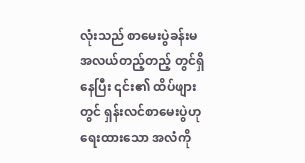လုံးသည် စာမေးပွဲခန်းမ အလယ်တည့်တည့် တွင်ရှိနေပြီး ၎င်း၏ ထိပ်ဖျားတွင် ရှန်းလင်စာမေးပွဲဟု ရေးထားသော အလံကို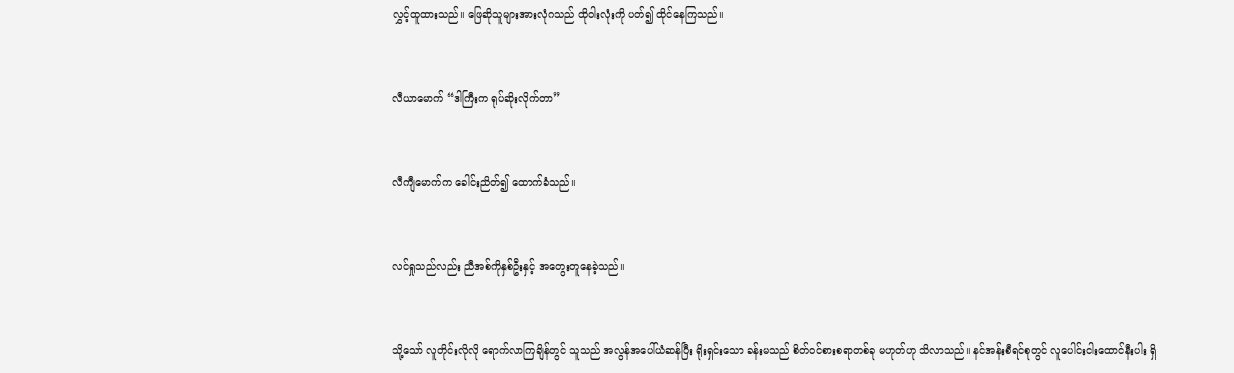လွှင့်ထူထားသည်။ ဖြေဆိုသူများအားလုံဂသည် ထိုဝါးလုံးကို ပတ်၍ ထိုင်နေကြသည်။


လီယာမောက် “ဒါကြီးက ရုပ်ဆိုးလိုက်တာ”


လီကျီမောက်က ခေါင်းညိတ်၍ ထောက်ခံသည်။


လင်ရှုသည်လည်း ညီအစ်ကိုနှစ်ဦးနှင့် အတွေးတူနေခဲ့သည်။


သို့သော် လူတိုင်းလိုလို ရောက်လာကြချိန်တွင် သူသည် အလွန်အပေါ်ယံဆန်ပြီး ရိုးရှင်းသော ခန်းမသည် စိတ်ဝင်စားစရာတစ်ခု မဟုတ်ဟု သိလာသည်။ နင်အန်းစီရင်စုတွင် လူပေါင်းငါးထောင်နီးပါး ရှိ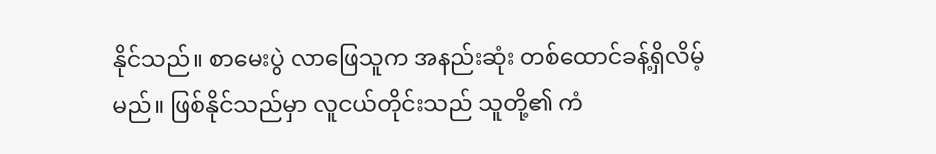နိုင်သည်။ စာမေးပွဲ လာဖြေသူက အနည်းဆုံး တစ်ထောင်ခန့်ရှိလိမ့်မည်။ ဖြစ်နိုင်သည်မှာ လူငယ်တိုင်းသည် သူတို့၏ ကံ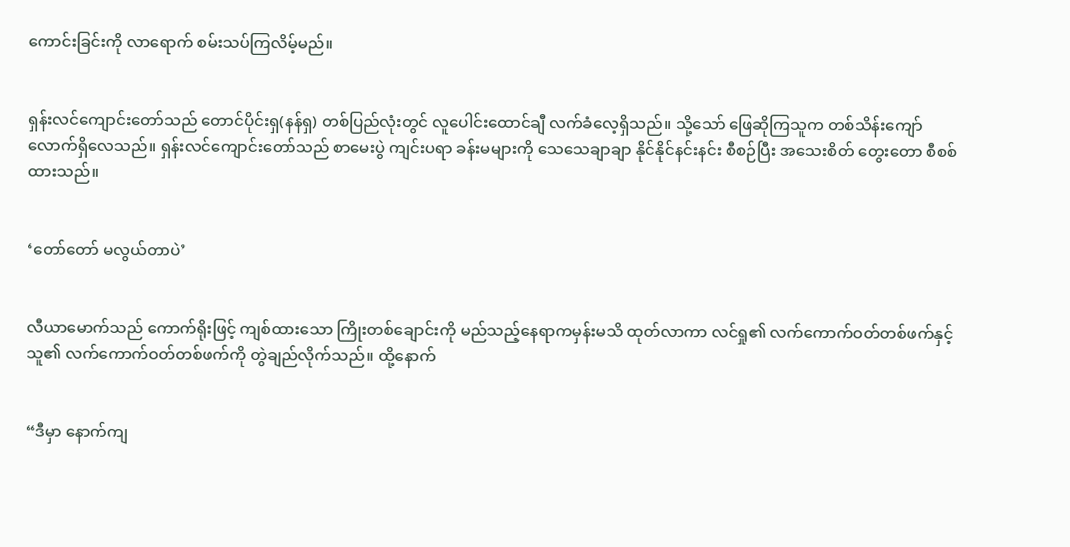ကောင်းခြင်းကို လာရောက် စမ်းသပ်ကြလိမ့်မည်။


ရှန်းလင်ကျောင်းတော်သည် တောင်ပိုင်းရှ(နန်ရှ) တစ်ပြည်လုံးတွင် လူပေါင်းထောင်ချီ လက်ခံလေ့ရှိသည်။ သို့သော် ဖြေဆိုကြသူက တစ်သိန်းကျော်လောက်ရှိလေသည်။ ရှန်းလင်ကျောင်းတော်သည် စာမေးပွဲ ကျင်းပရာ ခန်းမများကို သေသေချာချာ နိုင်နိုင်နင်းနင်း စီစဉ်ပြီး အသေးစိတ် တွေးတော စီစစ်ထားသည်။


‘တော်တော် မလွယ်တာပဲ’


လီယာမောက်သည် ကောက်ရိုးဖြင့် ကျစ်ထားသော ကြိုးတစ်ချောင်းကို မည်သည့်နေရာကမှန်းမသိ ထုတ်လာကာ လင်ရှု၏ လက်ကောက်ဝတ်တစ်ဖက်နှင့် သူ၏ လက်ကောက်ဝတ်တစ်ဖက်ကို တွဲချည်လိုက်သည်။ ထို့နောက်


“ဒီမှာ နောက်ကျ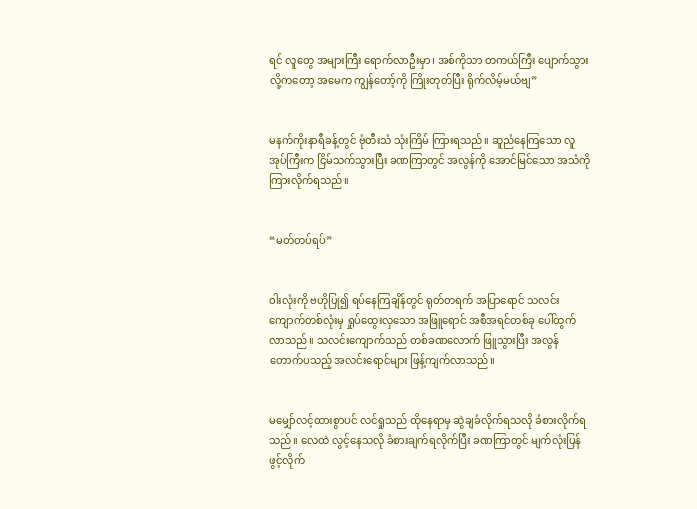ရင် လူတွေ အများကြီး ရောက်လာဦးမှာ၊ အစ်ကိုသာ တကယ်ကြီး ပျောက်သွားလို့ကတော့ အမေက ကျွန်တော့်ကို ကြိုးတုတ်ပြီး ရိုက်လိမ့်မယ်ဗျ”


မနက်ကိုးနာရီခန့်တွင် ဗုံတီးသံ သုံးကြိမ် ကြားရသည်။ ဆူညံနေကြသော လူအုပ်ကြီးက ငြိမ်သက်သွားပြီး ခဏကြာတွင် အလွန်ကို အောင်မြင်သော အသံကို ကြားလိုက်ရသည်။


“မတ်တပ်ရပ်”


ဝါးလုံးကို ဗဟိုပြု၍ ရပ်နေကြချိန်တွင် ရုတ်တရက် အပြာရောင် သလင်းကျောက်တစ်လုံးမှ ရှုပ်ထွေးလှသော အဖြူရောင် အစီအရင်တစ်ခု ပေါ်ထွက်လာသည်။ သလင်းကျောက်သည် တစ်ခဏလောက် ဖြူသွားပြီး အလွန်တောက်ပသည့် အလင်းရောင်များ ဖြန့်ကျက်လာသည်။


မမျှော်လင့်ထားစွာပင် လင်ရှုသည် ထိုနေရာမှ ဆွဲချခံလိုက်ရသလို ခံစားလိုက်ရသည်။ လေထဲ လွင့်နေသလို ခံစားချက်ရလိုက်ပြီး ခဏကြာတွင် မျက်လုံးပြန်ဖွင့်လိုက်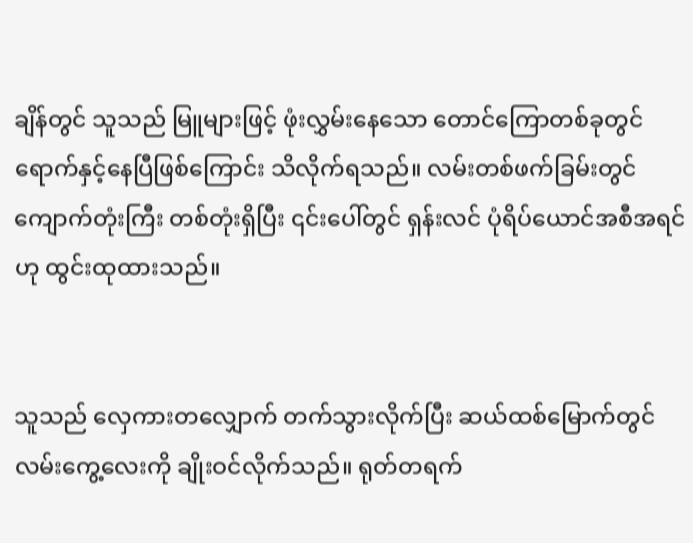ချိန်တွင် သူသည် မြူများဖြင့် ဖုံးလွှမ်းနေသော တောင်ကြောတစ်ခုတွင် ရောက်နှင့်နေပြီဖြစ်ကြောင်း သိလိုက်ရသည်။ လမ်းတစ်ဖက်ခြမ်းတွင် ကျောက်တုံးကြီး တစ်တုံးရှိပြီး ၎င်းပေါ်တွင် ရှန်းလင် ပုံရိပ်ယောင်အစီအရင်ဟု ထွင်းထုထားသည်။


သူသည် လှေကားတလျှောက် တက်သွားလိုက်ပြီး ဆယ်ထစ်မြောက်တွင် လမ်းကွေ့လေးကို ချိုးဝင်လိုက်သည်။ ရုတ်တရက်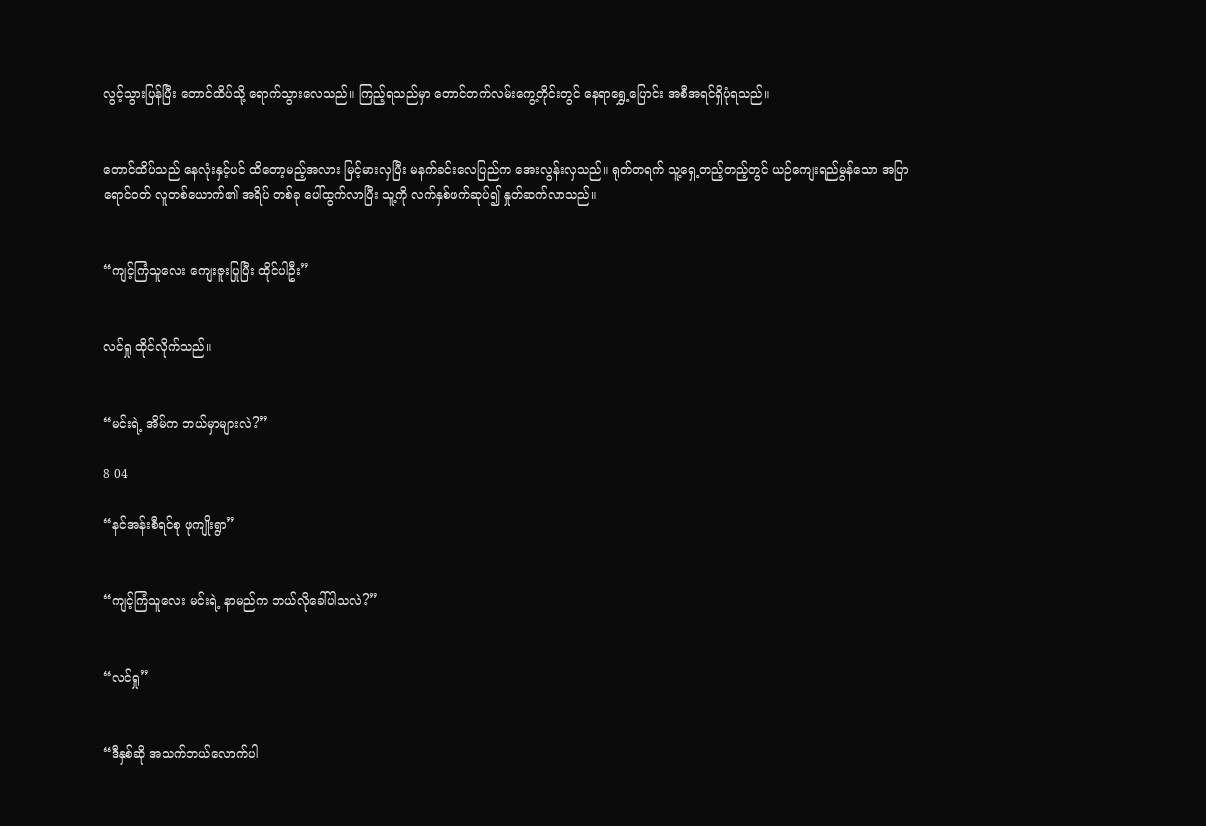လွင့်သွားပြန်ပြီး တောင်ထိပ်သို့ ရောက်သွားလေသည်။ ကြည့်ရသည်မှာ တောင်တက်လမ်းကွေ့တိုင်းတွင် နေရာရွှေ့ပြောင်း အစီအရင်ရှိပုံရသည်။


တောင်ထိပ်သည် နေလုံးနှင့်ပင် ထိတော့မည့်အလား မြင့်မားလှပြီး မနက်ခင်းလေပြည်က အေးလွန်းလှသည်။ ရုတ်တရက် သူ့ရှေ့တည့်တည့်တွင် ယဉ်ကျေးရည်မွန်သော အပြာရောင်ဝတ် လူတစ်ယောက်၏ အရိပ် တစ်ခု ပေါ်ထွက်လာပြီး သူ့ကို လက်နှစ်ဖက်ဆုပ်၍ နှုတ်ဆက်လာသည်။


“ကျင့်ကြံသူလေး ကျေးဇူးပြုပြီး ထိုင်ပါဦး”


လင်ရှု ထိုင်လိုက်သည်။


“မင်းရဲ့ အိမ်က ဘယ်မှာများလဲ?”

8 04

“နင်အန်းစီရင်စု ဖုကျိုးရွာ”


“ကျင့်ကြံသူလေး မင်းရဲ့ နာမည်က ဘယ်လိုခေါ်ပါသလဲ?”


“လင်ရှု”


“ဒီနှစ်ဆို အသက်ဘယ်လောက်ပါ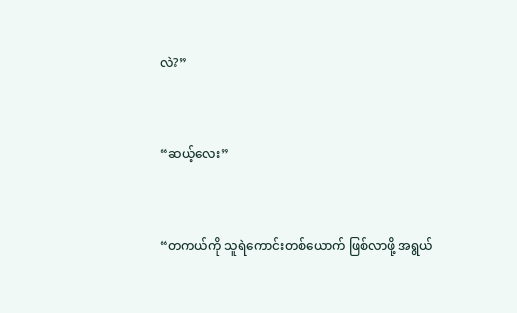လဲ?”


“ဆယ့်လေး”


“တကယ်ကို သူရဲကောင်းတစ်ယောက် ဖြစ်လာဖို့ အရွယ်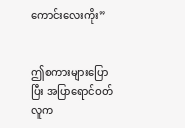ကောင်းလေးကိုး”


ဤစကားများပြောပြီး အပြာရောင်ဝတ်လူက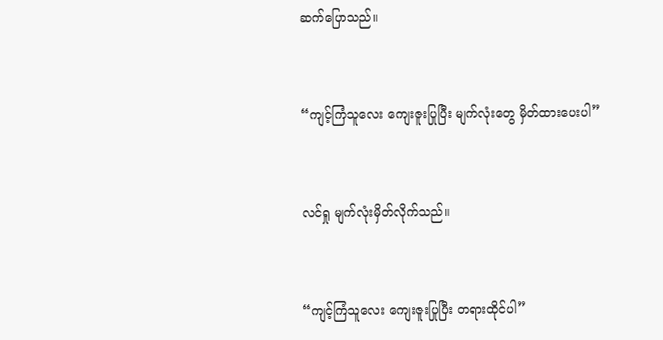ဆက်ပြောသည်။


“ကျင့်ကြံသူလေး ကျေးဇူးပြုပြီး မျက်လုံးတွေ မှိတ်ထားပေးပါ”


လင်ရှု မျက်လုံးမှိတ်လိုက်သည်။


“ကျင့်ကြံသူလေး ကျေးဇူးပြုပြီး တရားထိုင်ပါ”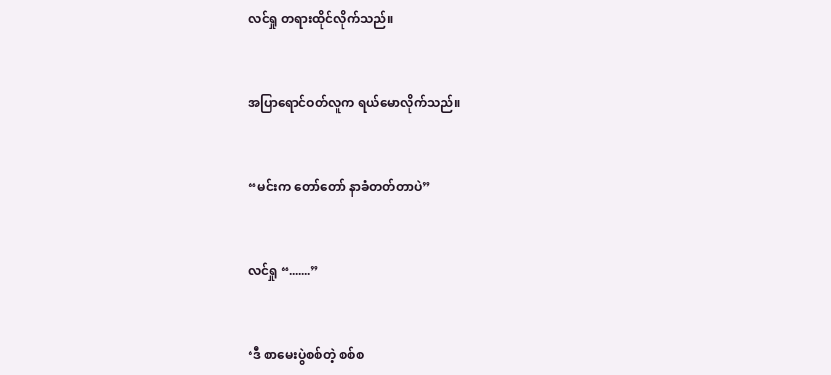လင်ရှု တရားထိုင်လိုက်သည်။


အပြာရောင်ဝတ်လူက ရယ်မောလိုက်သည်။


“မင်းက တော်တော် နာခံတတ်တာပဲ”


လင်ရှု “.......”


‘ဒီ စာမေးပွဲစစ်တဲ့ စစ်စ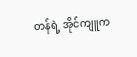တန်ရဲ့ အိုင်ကျူက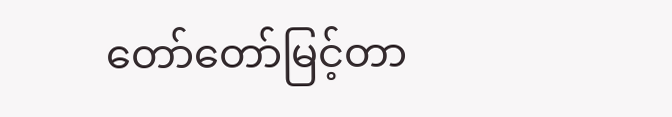တော်တော်မြင့်တာ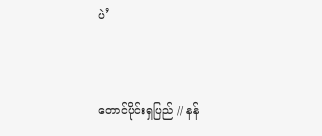ပဲ’


တောင်ပိုင်းရှပြည် // နန်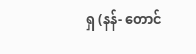ရှ (နန်- တောင်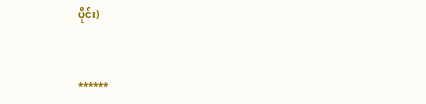ပိုင်း)


******